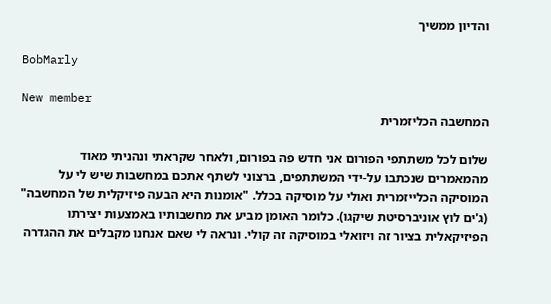והדיון ממשיך

BobMarly

New member
המחשבה הכליזמרית

שלום לכל משתתפי הפורום אני חדש פה בפורום, ולאחר שקראתי ונהניתי מאוד מהמאמרים שנכתבו על-ידי המשתתפים, ברצוני לשתף אתכם במחשבות שיש לי על המוסיקה הכלייזמרית ואולי על מוסיקה בכלל. "אומנות היא הבעה פיזיקלית של המחשבה" (ג'ים לוץ אוניברסיטת שיקגו). כלומר האומן מביע את מחשבותיו באמצעות יצירתו הפיזיקאלית בציור זה ויזואלי במוסיקה זה קולי. ונראה לי שאם אנחנו מקבלים את ההגדרה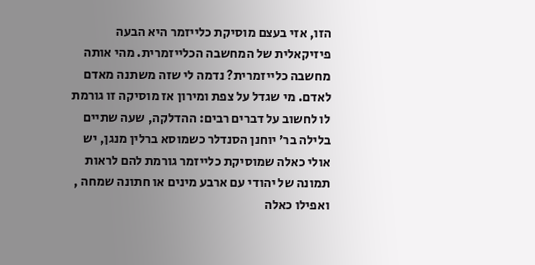הזו, אזי בעצם מוסיקת כלייזמר היא הבעה פיזיקאלית של המחשבה הכלייזמרית. מהי אותה מחשבה כלייזמרית? נדמה לי שזה משתנה מאדם לאדם. מי שגדל על צפת ומירון אז מוסיקה זו גורמת לו לחשוב על דברים רבים: ההדלקה, שעה שתיים בלילה בר' יוחנן הסנדלר כשמוסא ברלין מנגן, יש אולי כאלה שמוסיקת כלייזמר גורמת להם לראות תמונה של יהודי עם ארבע מינים או חתונה שמחה , ואפילו כאלה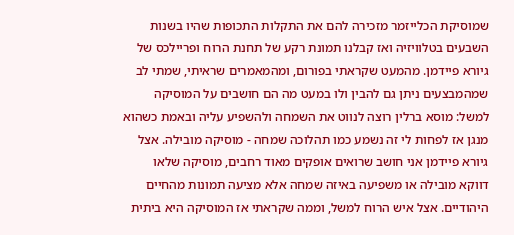שמוסיקת הכלייזמר מזכירה להם את התקלות התכופות שהיו בשנות השבעים בטלוויזיה ואז קבלנו תמונת רקע של תחנת הרוח ופריילכס של גיורא פיידמן. מהמעט שקראתי בפורום, ומהמאמרים שראיתי, שמתי לב שמהמבצעים ניתן גם להבין ולו במעט מה הם חושבים על המוסיקה למשל: מוסא ברלין רוצה לנווט את השמחה ולהשפיע עליה ובאמת כשהוא מנגן אז לפחות לי זה נשמע כמו תהלוכה שמחה - מוסיקה מובילה. אצל גיורא פיידמן אני חושב שרואים אופקים מאוד רחבים, מוסיקה שלאו דווקא מובילה או משפיעה באיזה שמחה אלא מציעה תמונות מהחיים היהודיים. אצל איש הרוח למשל, וממה שקראתי אז המוסיקה היא ביתית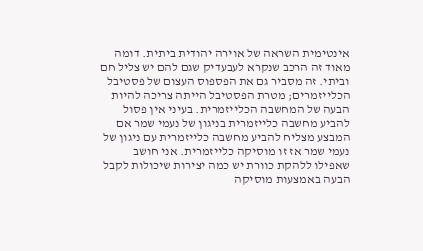אינטימית השראה של אוירה יהודית ביתית. דומה מאוד זה הרכב שנקרא לעבעדיק שגם להם יש צליל חם וביתי. זה מסביר גם את הפספוס העצום של פסטיבל הכלייזמרים; מטרת הפסטיבל הייתה צריכה להיות הבעה של המחשבה הכלייזמרית. בעיני אין פסול להביע מחשבה כלייזמרית בניגון של נעמי שמר אם המבצע מצליח להביע מחשבה כלייזמרית עם ניגון של נעמי שמר אז זו מוסיקה כלייזמרית. אני חושב שאפילו ללהקת כוורת יש כמה יצירות שיכולות לקבל הבעה באמצעות מוסיקה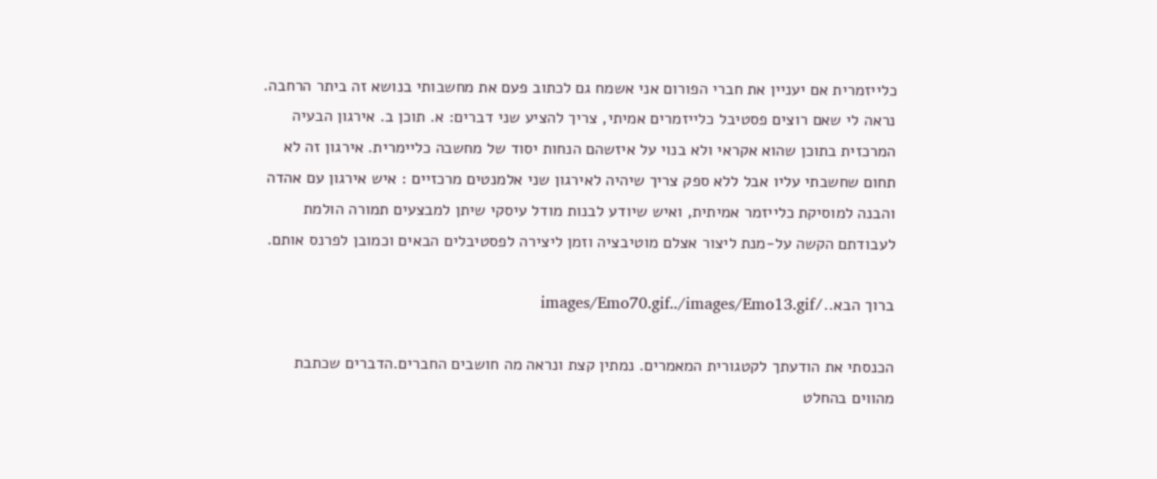כלייזמרית אם יעניין את חברי הפורום אני אשמח גם לכתוב פעם את מחשבותי בנושא זה ביתר הרחבה. נראה לי שאם רוצים פסטיבל כלייזמרים אמיתי, צריך להציע שני דברים: א. תוכן ב. אירגון הבעיה המרכזית בתוכן שהוא אקראי ולא בנוי על איזשהם הנחות יסוד של מחשבה כליימרית. אירגון זה לא תחום שחשבתי עליו אבל ללא ספק צריך שיהיה לאירגון שני אלמנטים מרכזיים : איש אירגון עם אהדה והבנה למוסיקת כלייזמר אמיתית, ואיש שיודע לבנות מודל עיסקי שיתן למבצעים תמורה הולמת לעבודתם הקשה על-מנת ליצור אצלם מוטיבציה וזמן ליצירה לפסטיבלים הבאים וכמובן לפרנס אותם.

ברוך הבא../images/Emo70.gif../images/Emo13.gif

הכנסתי את הודעתך לקטגורית המאמרים. נמתין קצת ונראה מה חושבים החברים.הדברים שכתבת מהווים בהחלט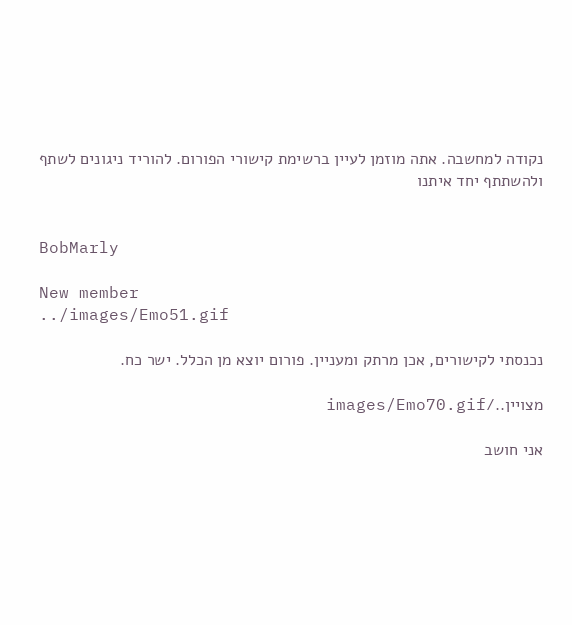נקודה למחשבה. אתה מוזמן לעיין ברשימת קישורי הפורום. להוריד ניגונים לשתף ולהשתתף יחד איתנו


BobMarly

New member
../images/Emo51.gif

נכנסתי לקישורים, אכן מרתק ומעניין. פורום יוצא מן הכלל. ישר כח.

מצויין../images/Emo70.gif

אני חושב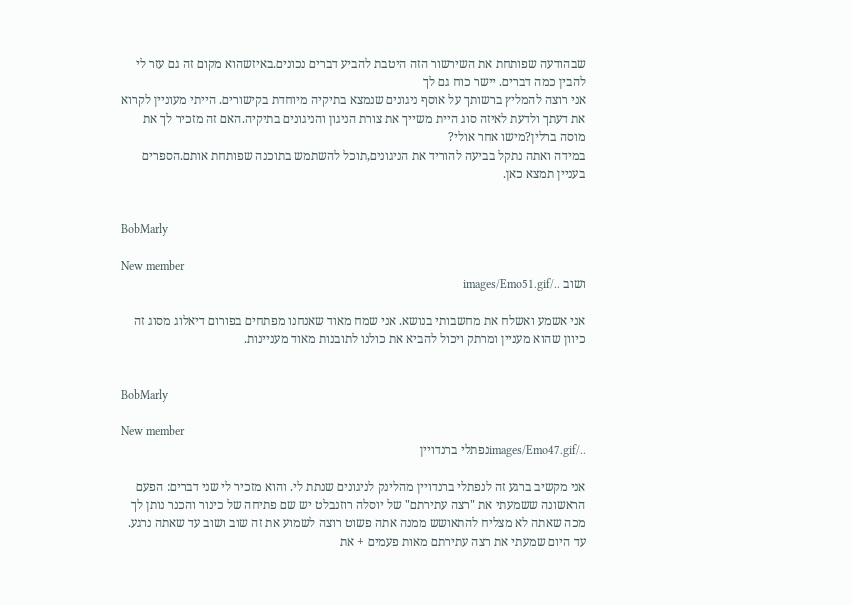שבהודעה שפותחת את השירשור הזה היטבת להביע דברים נכונים.באיזשהוא מקום זה גם עזר לי להבין כמה דברים. יישר כוח גם לך
אני רוצה להמליץ ברשותך על אוסף ניגונים שנמצא בתיקיה מיוחדת בקישורים. הייתי מעוניין לקרוא את דעתך ולדעת לאיזה סוג היית משייך את צורת הניגון והניגונים בתיקיה.האם זה מזכיר לך את מוסה ברלין?מישו אחר אולי?
במידה ואתה נתקל בביעה להוריד את הניגונים,תוכל להשתמש בתוכנה שפותחת אותם.הספרים בעניין תמצא כאן.


BobMarly

New member
ושוב ../images/Emo51.gif

אני אשמע ואשלח את מחשבותי בנושא. אני שמח מאוד שאנחנו מפתחים בפורום דיאלוג מסוג זה כיוון שהוא מעניין ומרתק ויכול להביא את כולנו לתובנות מאוד מעניינות.


BobMarly

New member
../images/Emo47.gifנפתלי ברנדויין

אני מקשיב ברגע זה לנפתלי ברנדויין מהלינק לניגונים שנתת לי. והוא מזכיר לי שני דברים: הפעם הראשונה ששמעתי את "רצה עתירתם" של יוסלה רוזנבלט יש שם פתיחה של כינור והכנר נותן לך מכה שאתה לא מצליח להתאושש ממנה אתה פשוט רוצה לשמוע את זה שוב ושוב עד שאתה נרגע. עד היום שמעתי את רצה עתירתם מאות פעמים + את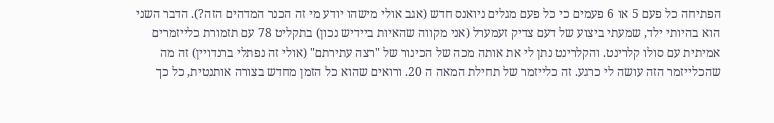הפתיחה כל פעם 5 או 6 פעמים כי כל פעם מגלים ניואנס חדש (אגב אולי מישהו יודע מי זה הכנר המדהים הזה?). הדבר השני הוא בהיותי ילד, שמעתי ביצוע של דעם צדיק זעמערל (אני מקווה שהאיות ביידיש נכון) בתקליט 78 עם תזמורת כלייזמרים אמיתית עם סולו קלרינט. והקלרינט נתן לי את אותה מכה של הכינור של "רצה עתירתם" (אולי זה נפתלי ברנדויין) זה מה שהכלייזמר הזה עושה לי כרגע. זה כלייזמר של תחילת המאה ה 20. ורואים שהוא כל הזמן מחדש בצורה אותנטית, כל כך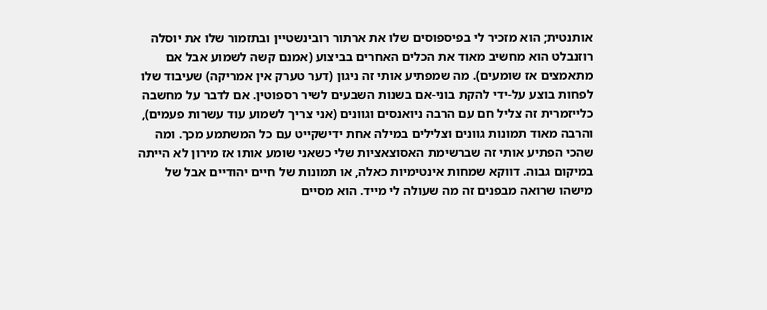אותנטית; הוא מזכיר לי בפיספוסים שלו את ארתור רובינשטיין ובתזמור שלו את יוסלה רוזנבלט הוא מחשיב מאוד את הכלים האחרים בביצוע (אמנם קשה לשמוע אבל אם מתאמצים אז שומעים). מה שמפתיע אותי זה ניגון (דער טערק אין אמריקה) שעיבוד שלו לפחות בוצע על-ידי להקת בוני-אם בשנות השבעים לשיר רספוטין. אם לדבר על מחשבה כלייזמרית זה צליל חם עם הרבה ניואנסים וגוונים (אני צריך לשמוע עוד עשרות פעמים), והרבה מאוד תמונות גוונים וצלילים במילה אחת ידישקייט עם כל המשתמע מכך. ומה שהכי הפתיע אותי זה שברשימת האסוצאציות שלי כשאני שומע אותו אז מירון לא הייתה במיקום גבוה. דווקא שמחות אינטימיות כאלה, או תמונות של חיים יהודיים אבל של מישהו שרואה מבפנים זה מה שעולה לי מייד. הוא מסיים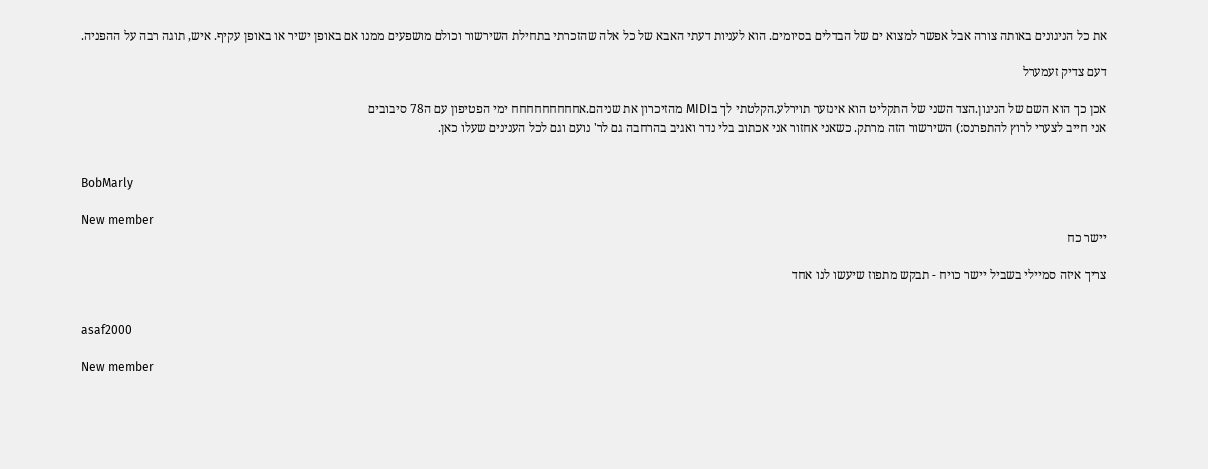את כל הניגונים באותה צורה אבל אפשר למצוא ים של הבדלים בסיומים. הוא לעניות דעתי האבא של כל אלה שהזכרתי בתחילת השירשור וכולם מושפעים ממנו אם באופן ישיר או באופן עקיף. איש, תוגה רבה על ההפניה.

דעם צדיק זעמערל

אכן כך הוא השם של הניגון.הצד השני של התקליט הוא אינזער תוירלע.הקלטתי לך בMIDI מהזיכרון את שניהם.אחחחחחחחחח ימי הפטיפון עם ה78 סיבובים
אני חייב לצערי לרוץ להתפרנס:) השירשור הזה מרתק. כשאני אחזור אני אכתוב בלי נדר ואגיב בהרחבה גם לר' נועם וגם לכל הענינים שעלו כאן.


BobMarly

New member
יישר כח

צריך איזה סמיילי בשביל יישר כויח - תבקש מתפוז שיעשו לנו אחד


asaf2000

New member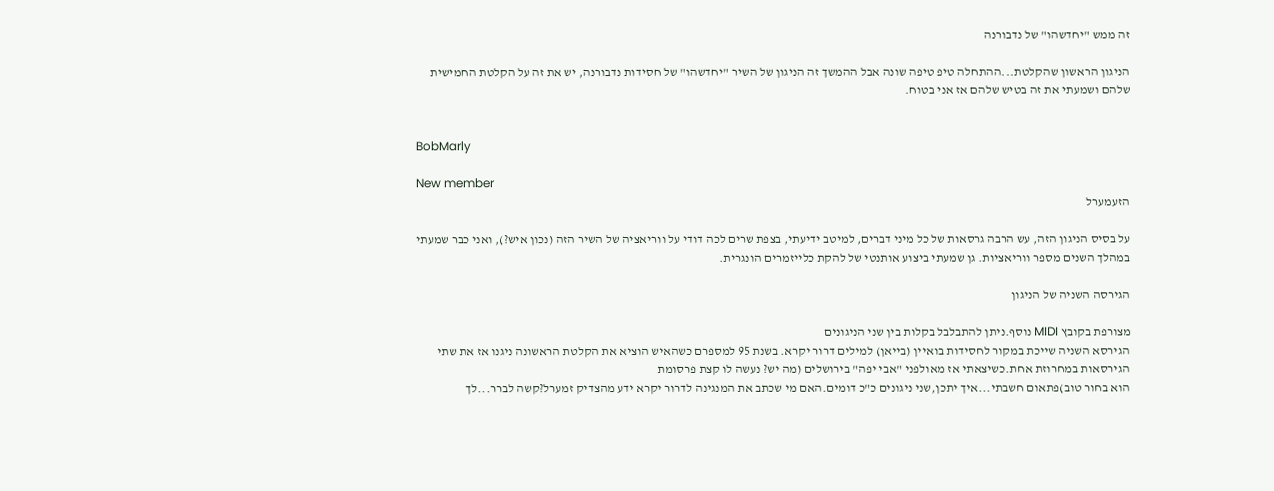זה ממש "יחדשהו" של נדבורנה

הניגון הראשון שהקלטת...ההתחלה טיפ טיפה שונה אבל ההמשך זה הניגון של השיר "יחדשהו" של חסידות נדבורנה, יש את זה על הקלטת החמישית שלהם ושמעתי את זה בטיש שלהם אז אני בטוח.


BobMarly

New member
הזעמערל

על בסיס הניגון הזה, עש הרבה גרסאות של כל מיני דברים, למיטב ידיעתי, בצפת שרים לכה דודי על ווריאציה של השיר הזה (נכון איש?), ואני כבר שמעתי במהלך השנים מספר ווריאציות. גן שמעתי ביצוע אותנטי של להקת כלייזמרים הונגרית.

הגירסה השניה של הניגון

מצורפת בקובץ MIDI נוסף.ניתן להתבלבל בקלות בין שני הניגונים
הגירסא השניה שייכת במקור לחסידות בואיין (בייאן) למילים דרור יקרא. בשנת 95 למספרם כשהאיש הוציא את הקלטת הראשונה ניגנו אז את שתי הגירסאות במחרוזת אחת.כשיצאתי אז מאולפני "אבי יפה" בירושלים (מה יש? נעשה לו קצת פרסומת
הוא בחור טוב)פתאום חשבתי...איך יתכן,שני ניגונים כ"כ דומים.האם מי שכתב את המנגינה לדרור יקרא ידע מהצדיק זמערל?קשה לברר...לך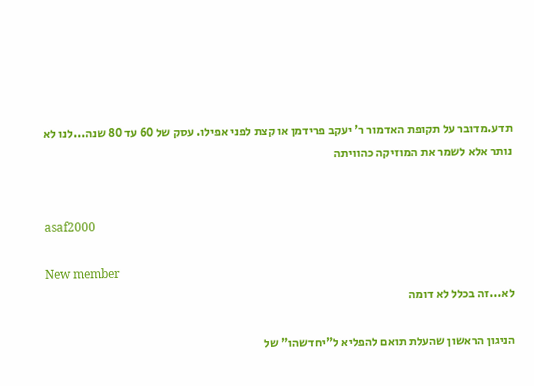תדע.מדובר על תקופת האדמור ר' יעקב פרידמן או קצת לפני אפילו. עסק של 60 עד 80 שנה...לנו לא נותר אלא לשמר את המוזיקה כהוויתה


asaf2000

New member
לא...זה בכלל לא דומה

הניגון הראשון שהעלת תואם להפליא ל"יחדשהו" של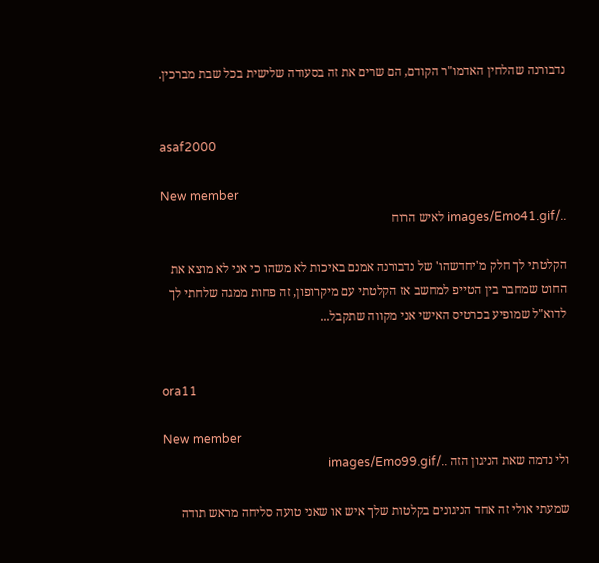נדבורנה שהלחין האדמו"ר הקודם, הם שרים את זה בסעודה שלישית בכל שבת מברכין.


asaf2000

New member
../images/Emo41.gif לאיש הרוח

הקלטתי לך חלק מ'יחדשהו' של נדבורנה אמנם באיכות לא משהו כי אני לא מוצא את החוט שמחבר בין הטייפ למחשב אז הקלטתי עם מיקרופון, זה פחות ממגה שלחתי לך לדוא"ל שמופיע בכרטיס האישי אני מקווה שתקבל...


ora11

New member
ולי נדמה שאת הניגון הזה ../images/Emo99.gif

שמעתי אולי זה אחד הניגונים בקלטות שלך איש או שאני טועה סליחה מראש תודה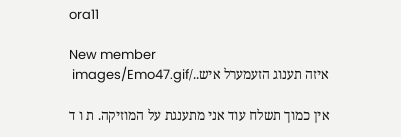ora11

New member
איזה תענוג הזעמערל איש../images/Emo47.gif

אין כמוך תשלח עוד אני מתענגת על המוזיקה. ת ו ד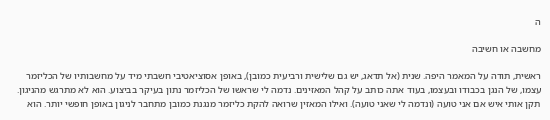ה

מחשבה או חשיבה

ראשית, תודה על המאמר היפה. שנית (אל תדאג, יש גם שלישית ורביעית כמובן), באופן אסוציאטיבי חשבתי מיד על מחשבותיו של הכליזמר עצמו, של הנגן בכבודו ובעצמו, בעוד אתה כותב על קהל המאזינים. נדמה לי שראשו של הכליזמר נתון בעיקר בביצוע. הוא לא מתרגש מהניגון. תקן אותי איש אם אני טועה (ונדמה לי שאני טועה). ואילו המאזין שרואה להקת כליזמר מנגנת כמובן מתחבר לניגון באופן חופשי יותר. הוא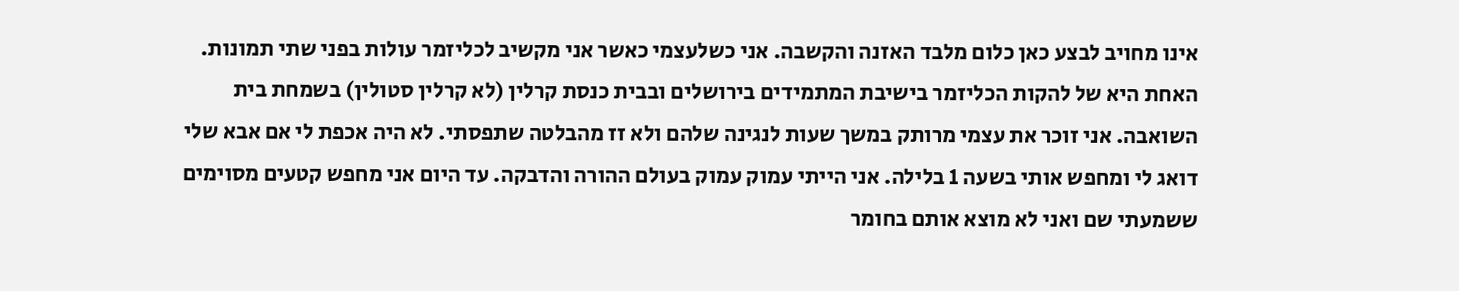אינו מחויב לבצע כאן כלום מלבד האזנה והקשבה. אני כשלעצמי כאשר אני מקשיב לכליזמר עולות בפני שתי תמונות. האחת היא של להקות הכליזמר בישיבת המתמידים בירושלים ובבית כנסת קרלין (לא קרלין סטולין) בשמחת בית השואבה. אני זוכר את עצמי מרותק במשך שעות לנגינה שלהם ולא זז מהבלטה שתפסתי. לא היה אכפת לי אם אבא שלי דואג לי ומחפש אותי בשעה 1 בלילה. אני הייתי עמוק עמוק בעולם ההורה והדבקה. עד היום אני מחפש קטעים מסוימים ששמעתי שם ואני לא מוצא אותם בחומר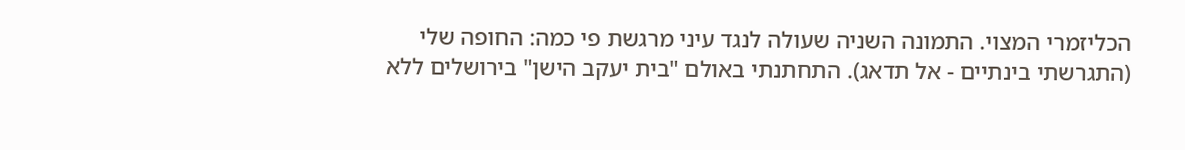הכליזמרי המצוי. התמונה השניה שעולה לנגד עיני מרגשת פי כמה: החופה שלי (התגרשתי בינתיים - אל תדאג). התחתנתי באולם "בית יעקב הישן" בירושלים ללא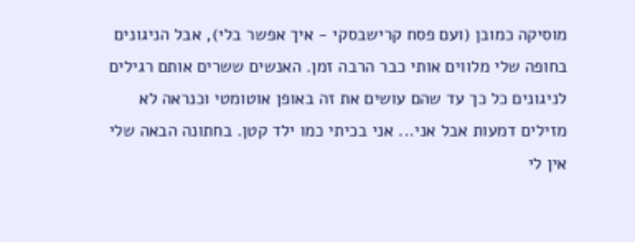מוסיקה כמובן (ועם פסח קרישבסקי - איך אפשר בלי), אבל הניגונים בחופה שלי מלווים אותי כבר הרבה זמן. האנשים ששרים אותם רגילים לניגונים כל כך עד שהם עושים את זה באופן אוטומטי וכנראה לא מזילים דמעות אבל אני... אני בכיתי כמו ילד קטן. בחתונה הבאה שלי אין לי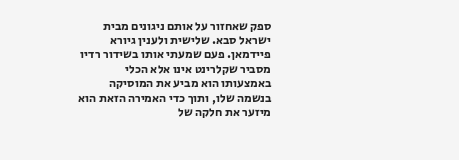ספק שאחזור על אותם ניגונים מבית ישראל סבא. שלישית ולענין גיורא פיידמאן. פעם שמעתי אותו בשידור רדיו מסביר שקלרינט אינו אלא הכלי באמצעותו הוא מביע את המוסיקה בנשמה שלו, ותוך כדי האמירה הזאת הוא מיזער את חלקה של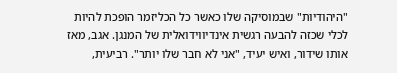"היהודיות" שבמוסיקה שלו כאשר כל הכליזמר הופכת להיות לכלי שכזה להבעה רגשית אינדיווידואלית של המנגן. אגב, מאז אותו שידור, ואיש יעיד, "אני לא חבר שלו יותר". רביעית,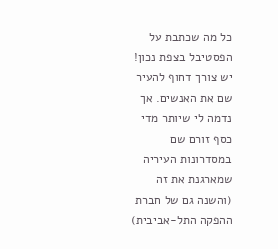כל מה שכתבת על הפסטיבל בצפת נכון! יש צורך דחוף להעיר שם את האנשים. אך נדמה לי שיותר מדי כסף זורם שם במסדרונות העיריה שמארגנת את זה (והשנה גם של חברת ההפקה התל-אביבית)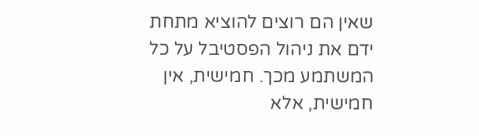שאין הם רוצים להוציא מתחת ידם את ניהול הפסטיבל על כל המשתמע מכך. חמישית, אין חמישית, אלא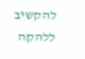להקשיב ללהקה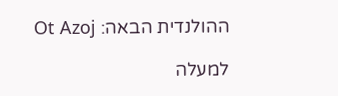ההולנדית הבאה: Ot Azoj

למעלה